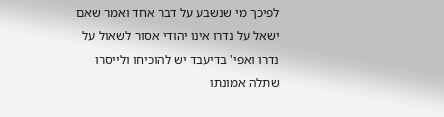לפיכך מי שנשבע על דבר אחד ואמר שאם ישאל על נדרו אינו יהודי אסור לשאול על נדרו ואפי' בדיעבד יש להוכיחו ולייסרו שתלה אמונתו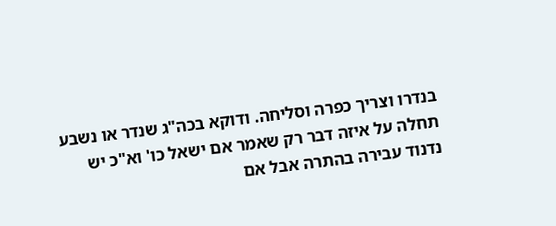בנדרו וצריך כפרה וסליחה. ודוקא בכה"ג שנדר או נשבע תחלה על איזה דבר רק שאמר אם ישאל כו' וא"כ יש נדנוד עבירה בהתרה אבל אם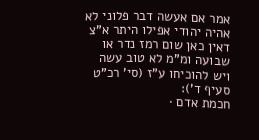אמר אם אעשה דבר פלוני לא אהיה יהודי אפילו היתר א"צ דאין כאן שום רמז נדר או שבועה ומ"מ לא טוב עשה ויש להוכיחו ע"ז (סי' רכ"ט סעיף ד'):
חכמת אדם ·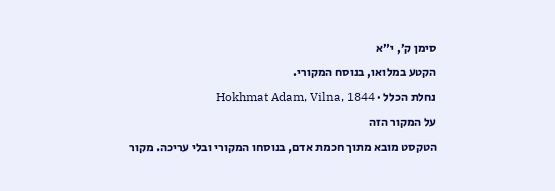סימן ק׳, י״א
הקטע במלואו, בנוסח המקורי.
נחלת הכלל · Hokhmat Adam, Vilna, 1844
על המקור הזה
הטקסט מובא מתוך חכמת אדם, בנוסחו המקורי ובלי עריכה. מקור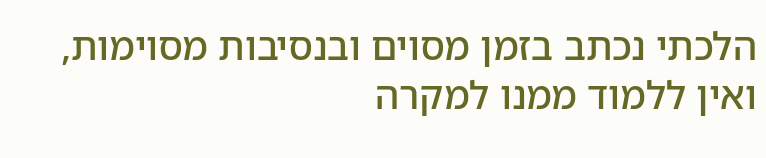הלכתי נכתב בזמן מסוים ובנסיבות מסוימות, ואין ללמוד ממנו למקרה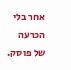אחר בלי הכרעה של פוסק.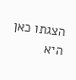הצגתו כאן היא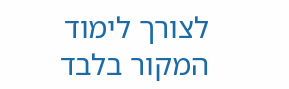לצורך לימוד המקור בלבד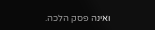ואינה פסק הלכה.